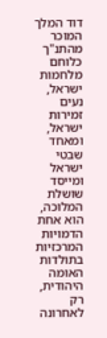דוד המלך המוכר מהתנ"ך כלוחם מלחמות ישראל, נעים זמירות ישראל, ומאחד שבטי ישראל ומייסד שושלת המלוכה, הוא אחת הדמויות המרכזיות בתולדות האומה היהודית, רק לאחרונה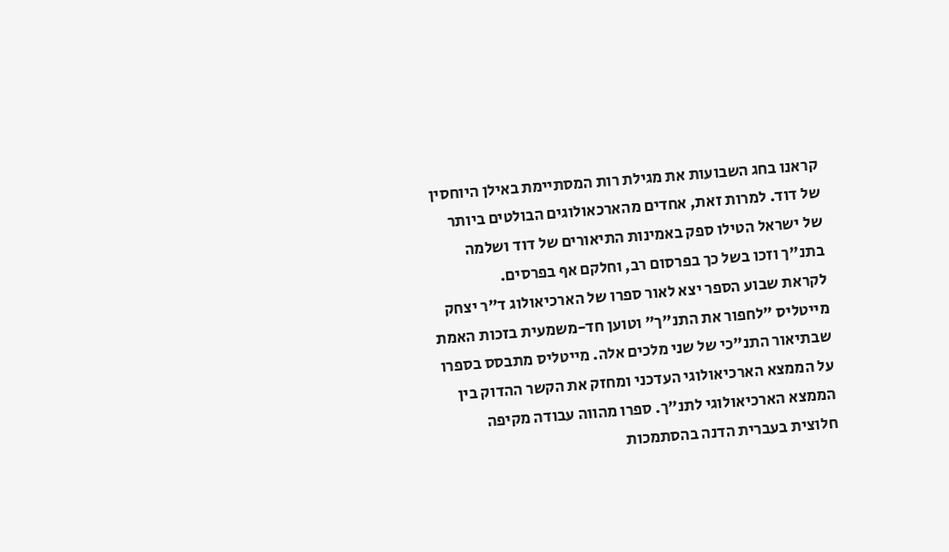קראנו בחג השבועות את מגילת רות המסתיימת באילן היוחסין של דוד. למרות זאת, אחדים מהארכאולוגים הבולטים ביותר של ישראל הטילו ספק באמינות התיאורים של דוד ושלמה בתנ"ך וזכו בשל כך בפרסום רב, וחלקם אף בפרסים.
לקראת שבוע הספר יצא לאור ספרו של הארכיאולוג ד"ר יצחק מייטליס "לחפור את התנ"ך" וטוען חד-משמעית בזכות האמת שבתיאור התנ"כי של שני מלכים אלה. מייטליס מתבסס בספרו על הממצא הארכיאולוגי העדכני ומחזק את הקשר ההדוק בין הממצא הארכיאולוגי לתנ"ך. ספרו מהווה עבודה מקיפה חלוצית בעברית הדנה בהסתמכות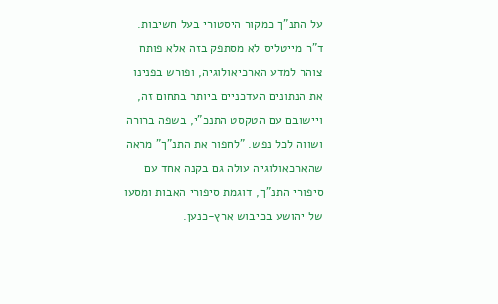על התנ"ך כמקור היסטורי בעל חשיבות.
ד"ר מייטליס לא מסתפק בזה אלא פותח צוהר למדע הארכיאולוגיה, ופורש בפנינו את הנתונים העדכניים ביותר בתחום זה, ויישובם עם הטקסט התנכ"י, בשפה ברורה ושווה לכל נפש. "לחפור את התנ"ך" מראה שהארכאולוגיה עולה גם בקנה אחד עם סיפורי התנ"ך, דוגמת סיפורי האבות ומסעו של יהושע בכיבוש ארץ-כנען.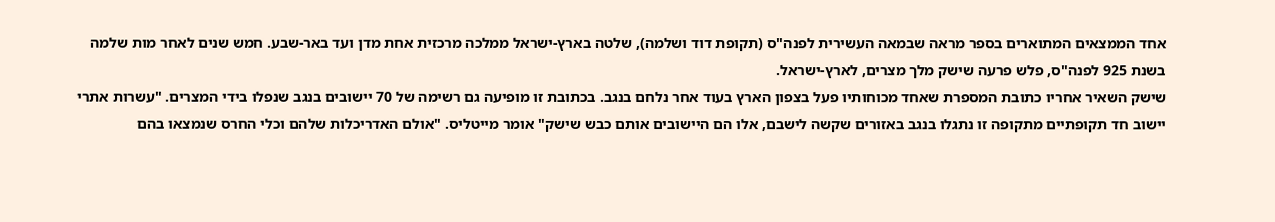אחד הממצאים המתוארים בספר מראה שבמאה העשירית לפנה"ס (תקופת דוד ושלמה), שלטה בארץ-ישראל ממלכה מרכזית אחת מדן ועד באר-שבע. חמש שנים לאחר מות שלמה בשנת 925 לפנה"ס, פלש פרעה שישק מלך מצרים, לארץ-ישראל.
שישק השאיר אחריו כתובת המספרת שאחד מכוחותיו פעל בצפון הארץ בעוד אחר נלחם בנגב. בכתובת זו מופיעה גם רשימה של 70 יישובים בנגב שנפלו בידי המצרים. "עשרות אתרי יישוב חד תקופתיים מתקופה זו נתגלו בנגב באזורים שקשה לישבם, אלו הם היישובים אותם כבש שישק" אומר מייטליס. "אולם האדריכלות שלהם וכלי החרס שנמצאו בהם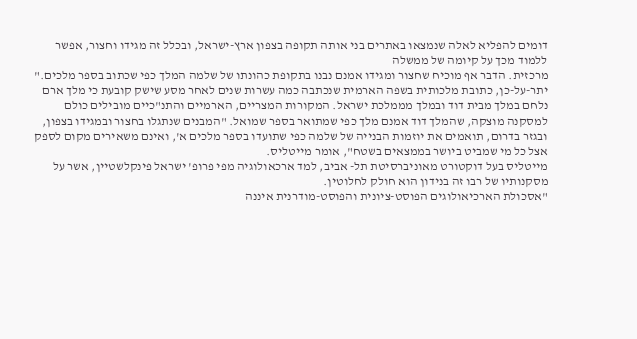דומים להפליא לאלה שנמצאו באתרים בני אותה תקופה בצפון ארץ-ישראל, ובכלל זה מגידו וחצור, אפשר ללמוד מכך על קיומה של ממשלה
מרכזית. הדבר אף מוכיח שחצור ומגידו אמנם נבנו בתקופת כהונתו של שלמה המלך כפי שכתוב בספר מלכים."
יתר-על-כן, כתובת מלכותית בשפה הארמית שנכתבה כמה עשרות שנים לאחר מסע שישק קובעת כי מלך ארם נלחם במלך מבית דוד ובמלך מממלכת ישראל. המקורות המצריים, הארמיים והתנ"כיים מובילים כולם למסקנה מוצקה, שהמלך דוד אמנם מלך כפי שמתואר בספר שמואל. "המבנים שנתגלו בחצור ובמגידו בצפון, ובגזר בדרום, תואמים את יוזמות הבנייה של שלמה כפי שתועדו בספר מלכים א', ואינם משאירים מקום לספק אצל כל מי שמביט ביושר בממצאים בשטח", אומר מייטליס.
מייטליס בעל דוקטורט מאוניברסיטת תל- אביב, למד ארכאולוגיה מפי פרופ' ישראל פינקלשטיין, אשר על מסקנותיו של רבו זה בנידון הוא חולק לחלוטין.
"אסכולת הארכיאולוגים הפוסט-ציונית והפוסט-מודרנית איננה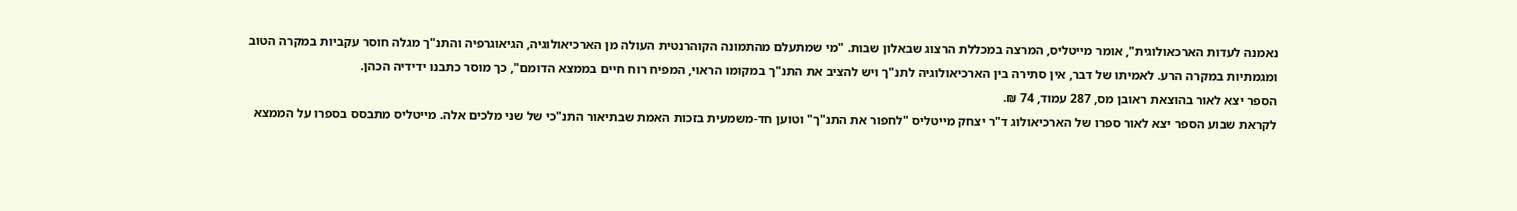נאמנה לעדות הארכאולוגית", אומר מייטליס, המרצה במכללת הרצוג שבאלון שבות. "מי שמתעלם מהתמונה הקוהרנטית העולה מן הארכיאולוגיה, הגיאוגרפיה והתנ"ך מגלה חוסר עקביות במקרה הטוב ומגמתיות במקרה הרע. לאמיתו של דבר, אין סתירה בין הארכיאולוגיה לתנ"ך ויש להציב את התנ"ך במקומו הראוי, המפיח רוח חיים בממצא הדומם", כך מוסר כתבנו ידידיה הכהן.
הספר יצא לאור בהוצאת ראובן מס, 287 עמוד, 74 ₪.
לקראת שבוע הספר יצא לאור ספרו של הארכיאולוג ד"ר יצחק מייטליס "לחפור את התנ"ך" וטוען חד-משמעית בזכות האמת שבתיאור התנ"כי של שני מלכים אלה. מייטליס מתבסס בספרו על הממצא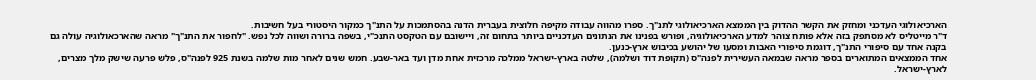הארכיאולוגי העדכני ומחזק את הקשר ההדוק בין הממצא הארכיאולוגי לתנ"ך. ספרו מהווה עבודה מקיפה חלוצית בעברית הדנה בהסתמכות על התנ"ך כמקור היסטורי בעל חשיבות.
ד"ר מייטליס לא מסתפק בזה אלא פותח צוהר למדע הארכיאולוגיה, ופורש בפנינו את הנתונים העדכניים ביותר בתחום זה, ויישובם עם הטקסט התנכ"י, בשפה ברורה ושווה לכל נפש. "לחפור את התנ"ך" מראה שהארכאולוגיה עולה גם בקנה אחד עם סיפורי התנ"ך, דוגמת סיפורי האבות ומסעו של יהושע בכיבוש ארץ-כנען.
אחד הממצאים המתוארים בספר מראה שבמאה העשירית לפנה"ס (תקופת דוד ושלמה), שלטה בארץ-ישראל ממלכה מרכזית אחת מדן ועד באר-שבע. חמש שנים לאחר מות שלמה בשנת 925 לפנה"ס, פלש פרעה שישק מלך מצרים, לארץ-ישראל.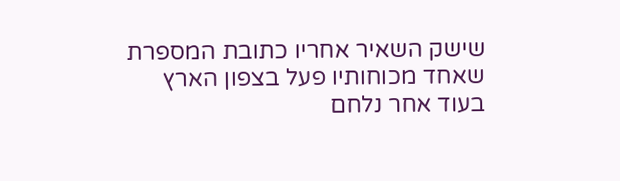שישק השאיר אחריו כתובת המספרת שאחד מכוחותיו פעל בצפון הארץ בעוד אחר נלחם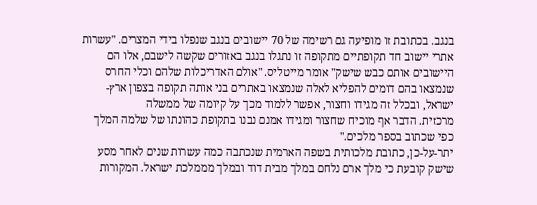בנגב. בכתובת זו מופיעה גם רשימה של 70 יישובים בנגב שנפלו בידי המצרים. "עשרות אתרי יישוב חד תקופתיים מתקופה זו נתגלו בנגב באזורים שקשה לישבם, אלו הם היישובים אותם כבש שישק" אומר מייטליס. "אולם האדריכלות שלהם וכלי החרס שנמצאו בהם דומים להפליא לאלה שנמצאו באתרים בני אותה תקופה בצפון ארץ-ישראל, ובכלל זה מגידו וחצור, אפשר ללמוד מכך על קיומה של ממשלה
מרכזית. הדבר אף מוכיח שחצור ומגידו אמנם נבנו בתקופת כהונתו של שלמה המלך כפי שכתוב בספר מלכים."
יתר-על-כן, כתובת מלכותית בשפה הארמית שנכתבה כמה עשרות שנים לאחר מסע שישק קובעת כי מלך ארם נלחם במלך מבית דוד ובמלך מממלכת ישראל. המקורות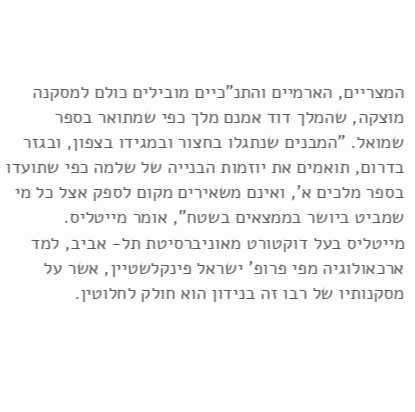המצריים, הארמיים והתנ"כיים מובילים כולם למסקנה מוצקה, שהמלך דוד אמנם מלך כפי שמתואר בספר שמואל. "המבנים שנתגלו בחצור ובמגידו בצפון, ובגזר בדרום, תואמים את יוזמות הבנייה של שלמה כפי שתועדו בספר מלכים א', ואינם משאירים מקום לספק אצל כל מי שמביט ביושר בממצאים בשטח", אומר מייטליס.
מייטליס בעל דוקטורט מאוניברסיטת תל- אביב, למד ארכאולוגיה מפי פרופ' ישראל פינקלשטיין, אשר על מסקנותיו של רבו זה בנידון הוא חולק לחלוטין.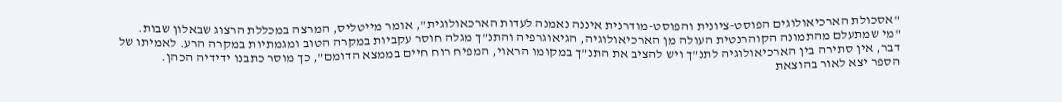"אסכולת הארכיאולוגים הפוסט-ציונית והפוסט-מודרנית איננה נאמנה לעדות הארכאולוגית", אומר מייטליס, המרצה במכללת הרצוג שבאלון שבות. "מי שמתעלם מהתמונה הקוהרנטית העולה מן הארכיאולוגיה, הגיאוגרפיה והתנ"ך מגלה חוסר עקביות במקרה הטוב ומגמתיות במקרה הרע. לאמיתו של דבר, אין סתירה בין הארכיאולוגיה לתנ"ך ויש להציב את התנ"ך במקומו הראוי, המפיח רוח חיים בממצא הדומם", כך מוסר כתבנו ידידיה הכהן.
הספר יצא לאור בהוצאת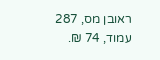ראובן מס, 287 עמוד, 74 ₪.